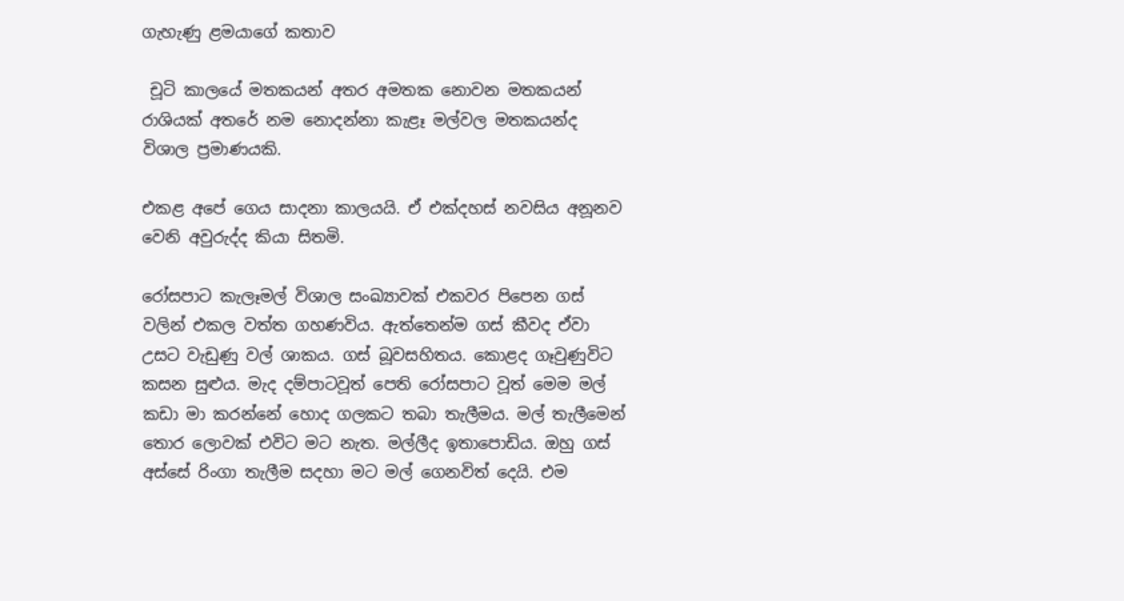ගැහැණු ළමයාගේ කතාව

 චූටි කාලයේ මතකයන් අතර අමතක නොවන මතකයන් රාශියක් අතරේ නම නොදන්නා කැළෑ මල්වල මතකයන්ද විශාල ප්‍රමාණයකි.

එකළ අපේ ගෙය සාදනා කාලයයි. ඒ එක්දහස් නවසිය අනූනව වෙනි අවුරුද්ද කියා සිතමි.

රෝසපාට කැලෑමල් විශාල සංඛ්‍යාවක් එකවර පිපෙන ගස් වලින් එකල වත්ත ගහණවිය. ඇත්තෙන්ම ගස් කීවද ඒවා උසට වැඩුණු වල්‍ ශාකය. ගස් බූවසහිතය. කොළද ගෑවුණුවිට කසන සුළුය. මැද දම්පාටවූත් පෙති රෝසපාට වූත් මෙම මල් කඩා මා කරන්නේ හොද ගලකට තබා තැලීමය. මල් තැලීමෙන් තොර ලොවක් එවිට මට නැත. මල්ලීද ඉතාපොඩිය. ඔහු ගස් අස්සේ රිංගා තැලීම සදහා මට මල් ගෙනවිත් දෙයි. එම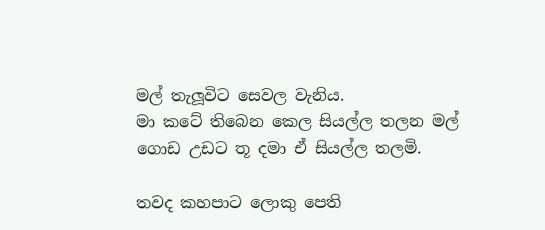මල් තැලූවිට සෙවල වැනිය.
මා කටේ තිබෙන කෙල සියල්ල තලන මල්  ගොඩ උඩට තූ දමා ඒ සියල්ල තලමි.

තවද කහපාට ලොකු පෙති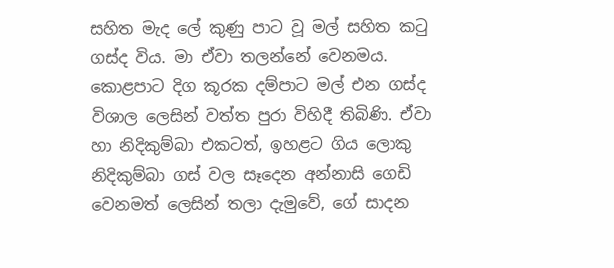සහිත මැද ලේ කුණු පාට වූ මල් සහිත කටු ගස්ද විය. මා ඒවා තලන්නේ වෙනමය.
කොළපාට දිග කූරක දම්පාට මල් එන ගස්ද විශාල ලෙසින් වත්ත පුරා විහිදී තිබිණි. ඒවා හා නිදිකුම්බා එකටත්, ඉහළට ගිය ලොකු නිදිකුම්බා ගස් වල සෑදෙන අන්නාසි ගෙඩි වෙනමත් ලෙසින් තලා දැමුවේ, ගේ සාදන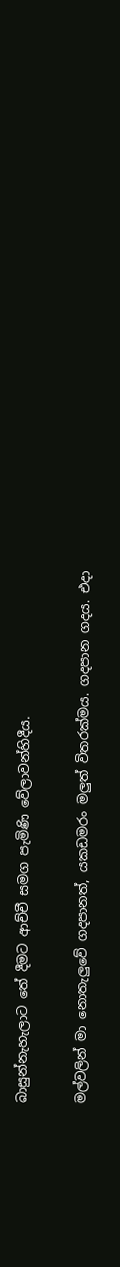බාසුන්නැහැලාට තේ දීමට ආච්චී සමග පැමිණි වේලාවන්හිදීය.

මල්වලින් මා නොතැලුවේ ගදපානත්, යකඩමරං මලුත් විතරක්මය. ගදපාන ගදය. එදා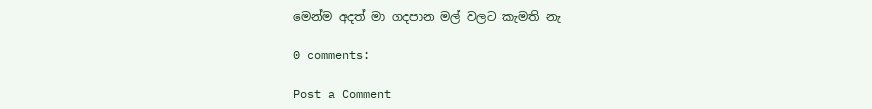මෙන්ම අදත් මා ගදපාන මල් වලට කැමති නැ

0 comments:

Post a Comment